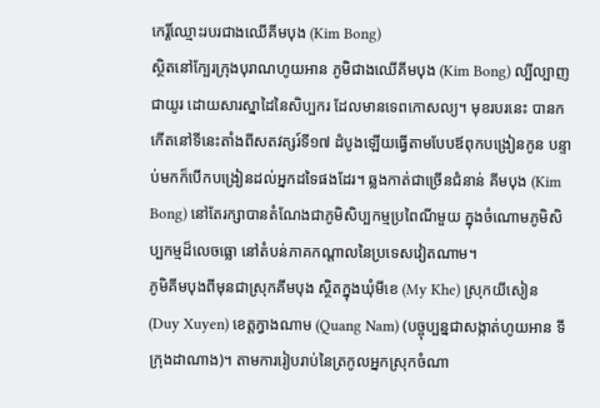កេរ្តិ៍ឈ្មោះរបរជាងឈើគីមបុង (Kim Bong)
ស្ថិតនៅក្បែរក្រុងបុរាណហូយអាន ភូមិជាងឈើគីមបុង (Kim Bong) ល្បីល្បាញជាយូរ ដោយសារស្នាដៃនៃសិប្បករ ដែលមានទេពកោសល្យ។ មុខរបរនេះ បានកកើតនៅទីនេះតាំងពីសតវត្សរ៍ទី១៧ ដំបូងឡើយធ្វើតាមបែបឪពុកបង្រៀនកូន បន្ទាប់មកក៏បើកបង្រៀនដល់អ្នកដទៃផងដែរ។ ឆ្លងកាត់ជាច្រើនជំនាន់ គីមបុង (Kim Bong) នៅតែរក្សាបានតំណែងជាភូមិសិប្បកម្មប្រពៃណីមួយ ក្នុងចំណោមភូមិសិប្បកម្មដ៏លេចធ្លោ នៅតំបន់ភាគកណ្តាលនៃប្រទេសវៀតណាម។
ភូមិគីមបុងពីមុនជាស្រុកគីមបុង ស្ថិតក្នុងឃុំមីខេ (My Khe) ស្រុកយីសៀន (Duy Xuyen) ខេត្តក្វាងណាម (Quang Nam) (បច្ចុប្បន្នជាសង្កាត់ហូយអាន ទីក្រុងដាណាង)។ តាមការរៀបរាប់នៃត្រកូលអ្នកស្រុកចំណា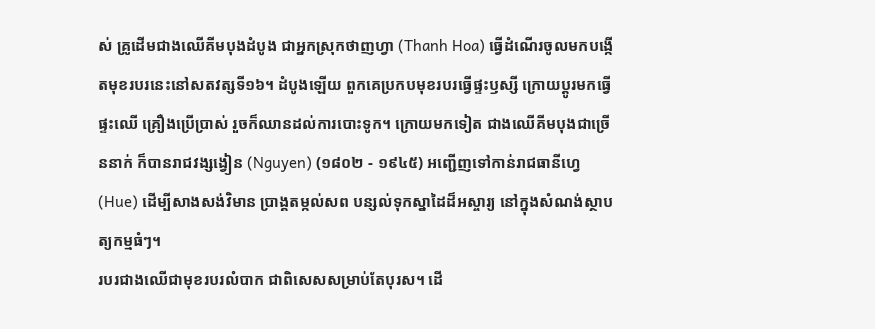ស់ គ្រូដើមជាងឈើគីមបុងដំបូង ជាអ្នកស្រុកថាញហ្វា (Thanh Hoa) ធ្វើដំណើរចូលមកបង្កើតមុខរបរនេះនៅសតវត្សទី១៦។ ដំបូងឡើយ ពួកគេប្រកបមុខរបរធ្វើផ្ទះឫស្សី ក្រោយប្តូរមកធ្វើផ្ទះឈើ គ្រឿងប្រើប្រាស់ រួចក៏ឈានដល់ការបោះទូក។ ក្រោយមកទៀត ជាងឈើគីមបុងជាច្រើននាក់ ក៏បានរាជវង្សង្វៀន (Nguyen) (១៨០២ - ១៩៤៥) អញ្ជើញទៅកាន់រាជធានីហ្វេ (Hue) ដើម្បីសាងសង់វិមាន ប្រាង្គតម្កល់សព បន្សល់ទុកស្នាដៃដ៏អស្ចារ្យ នៅក្នុងសំណង់ស្ថាបត្យកម្មធំៗ។
របរជាងឈើជាមុខរបរលំបាក ជាពិសេសសម្រាប់តែបុរស។ ដើ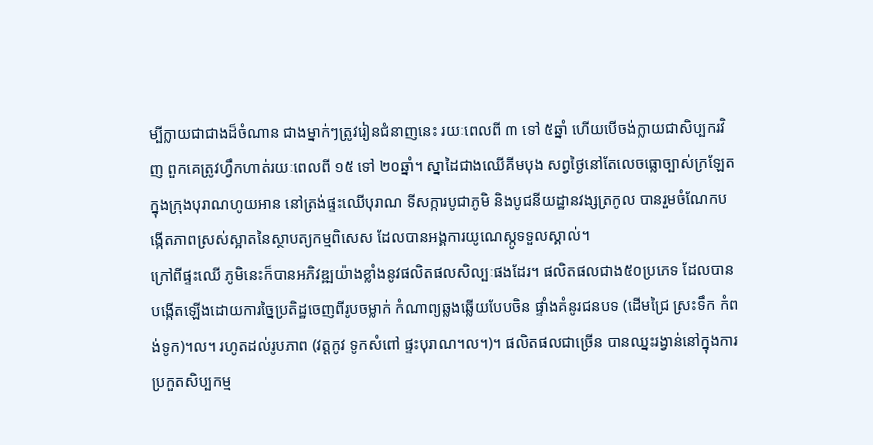ម្បីក្លាយជាជាងដ៏ចំណាន ជាងម្នាក់ៗត្រូវរៀនជំនាញនេះ រយៈពេលពី ៣ ទៅ ៥ឆ្នាំ ហើយបើចង់ក្លាយជាសិប្បករវិញ ពួកគេត្រូវហ្វឹកហាត់រយៈពេលពី ១៥ ទៅ ២០ឆ្នាំ។ ស្នាដៃជាងឈើគីមបុង សព្វថ្ងៃនៅតែលេចធ្លោច្បាស់ក្រឡែតក្នុងក្រុងបុរាណហូយអាន នៅត្រង់ផ្ទះឈើបុរាណ ទីសក្ការបូជាភូមិ និងបូជនីយដ្ឋានវង្សត្រកូល បានរួមចំណែកបង្កើតភាពស្រស់ស្អាតនៃស្ថាបត្យកម្មពិសេស ដែលបានអង្គការយូណេស្កូទទួលស្គាល់។
ក្រៅពីផ្ទះឈើ ភូមិនេះក៏បានអភិវឌ្ឍយ៉ាងខ្លាំងនូវផលិតផលសិល្បៈផងដែរ។ ផលិតផលជាង៥០ប្រភេទ ដែលបានបង្កើតឡើងដោយការច្នៃប្រតិដ្ឋចេញពីរូបចម្លាក់ កំណាព្យឆ្លងឆ្លើយបែបចិន ផ្ទាំងគំនូរជនបទ (ដើមជ្រៃ ស្រះទឹក កំពង់ទូក)។ល។ រហូតដល់រូបភាព (វត្តកូវ ទូកសំពៅ ផ្ទះបុរាណ។ល។)។ ផលិតផលជាច្រើន បានឈ្នះរង្វាន់នៅក្នុងការប្រកួតសិប្បកម្ម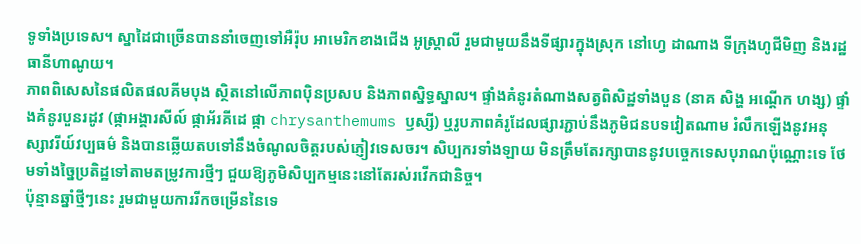ទូទាំងប្រទេស។ ស្នាដៃជាច្រើនបាននាំចេញទៅអឺរ៉ុប អាមេរិកខាងជើង អូស្ត្រាលី រួមជាមួយនឹងទីផ្សារក្នុងស្រុក នៅហ្វេ ដាណាង ទីក្រុងហូជីមិញ និងរដ្ឋធានីហាណូយ។
ភាពពិសេសនៃផលិតផលគីមបុង ស្ថិតនៅលើភាពប៉ិនប្រសប និងភាពស្និទ្ធស្នាល។ ផ្ទាំងគំនូរតំណាងសត្វពិសិដ្ឋទាំងបួន (នាគ សិង្ហ អណ្តើក ហង្ស) ផ្ទាំងគំនូរបួនរដូវ (ផ្កាអង្គារសីល៍ ផ្កាអ័រគីដេ ផ្កា chrysanthemums ឫស្សី) ឬរូបភាពគំរូដែលផ្សារភ្ជាប់នឹងភូមិជនបទវៀតណាម រំលឹកឡើងនូវអនុស្សាវរីយ៍វប្បធម៌ និងបានឆ្លើយតបទៅនឹងចំណូលចិត្តរបស់ភ្ញៀវទេសចរ។ សិប្បករទាំងឡាយ មិនត្រឹមតែរក្សាបាននូវបច្ចេកទេសបុរាណប៉ុណ្ណោះទេ ថែមទាំងច្នៃប្រតិដ្ឋទៅតាមតម្រូវការថ្មីៗ ជួយឱ្យភូមិសិប្បកម្មនេះនៅតែរស់រវើកជានិច្ច។
ប៉ុន្មានឆ្នាំថ្មីៗនេះ រួមជាមួយការរីកចម្រើននៃទេ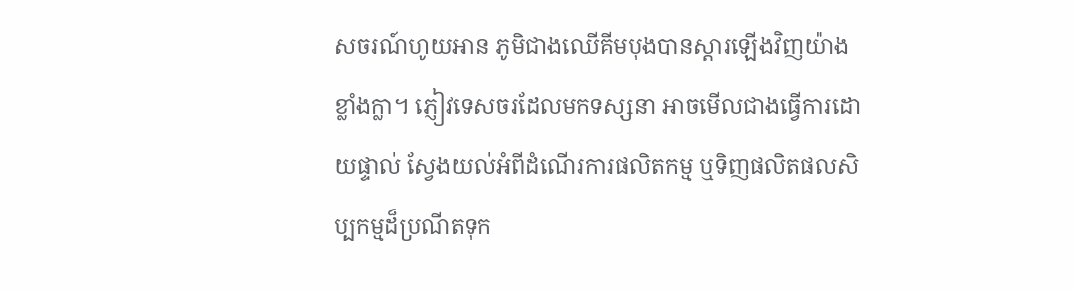សចរណ៍ហូយអាន ភូមិជាងឈើគីមបុងបានស្តារឡើងវិញយ៉ាងខ្លាំងក្លា។ ភ្ញៀវទេសចរដែលមកទស្សនា អាចមើលជាងធ្វើការដោយផ្ទាល់ ស្វែងយល់អំពីដំណើរការផលិតកម្ម ឬទិញផលិតផលសិប្បកម្មដ៏ប្រណីតទុក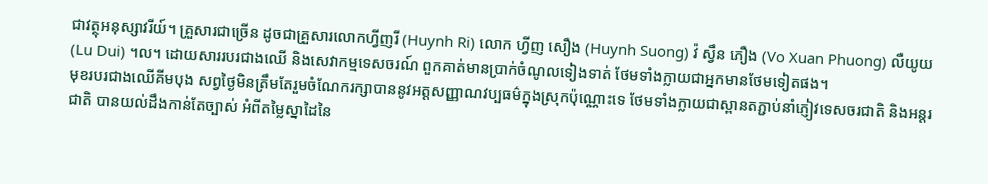ជាវត្ថុអនុស្សាវរីយ៍។ គ្រួសារជាច្រើន ដូចជាគ្រួសារលោកហ្វីញរី (Huynh Ri) លោក ហ្វីញ សឿង (Huynh Suong) វ៉ ស្វឹន ភឿង (Vo Xuan Phuong) លឺយូយ (Lu Dui) ។ល។ ដោយសាររបរជាងឈើ និងសេវាកម្មទេសចរណ៍ ពួកគាត់មានប្រាក់ចំណូលទៀងទាត់ ថែមទាំងក្លាយជាអ្នកមានថែមទៀតផង។
មុខរបរជាងឈើគីមបុង សព្វថ្ងៃមិនត្រឹមតែរួមចំណែករក្សាបាននូវអត្តសញ្ញាណវប្បធម៌ក្នុងស្រុកប៉ុណ្ណោះទេ ថែមទាំងក្លាយជាស្ពានតភ្ជាប់នាំភ្ញៀវទេសចរជាតិ និងអន្តរជាតិ បានយល់ដឹងកាន់តែច្បាស់ អំពីតម្លៃស្នាដៃនៃ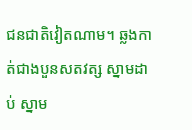ជនជាតិវៀតណាម។ ឆ្លងកាត់ជាងបួនសតវត្ស ស្នាមដាប់ ស្នាម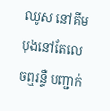ឈូស នៅគីមបុងនៅតែលេចឮរន្ទឺ បញ្ជាក់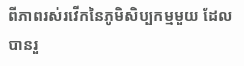ពីភាពរស់រវើកនៃភូមិសិប្បកម្មមួយ ដែលបានរួ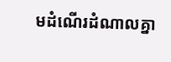មដំណើរដំណាលគ្នា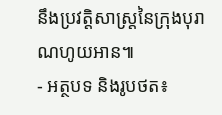នឹងប្រវត្តិសាស្ត្រនៃក្រុងបុរាណហូយអាន៕
- អត្ថបទ និងរូបថត៖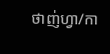ថាញ់ហ្វា/កា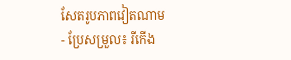សែតរូបភាពវៀតណាម
- ប្រែសម្រួល៖ រីកើង